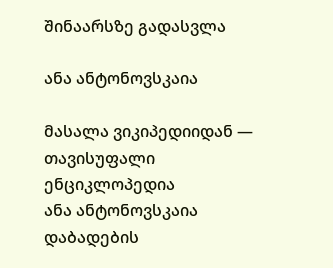შინაარსზე გადასვლა

ანა ანტონოვსკაია

მასალა ვიკიპედიიდან — თავისუფალი ენციკლოპედია
ანა ანტონოვსკაია
დაბადების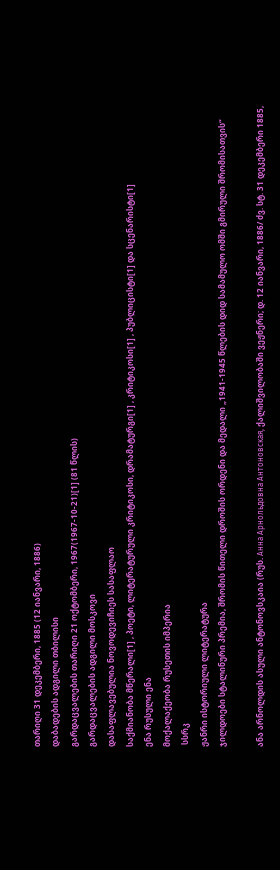თარიღი 31 დეკემბერი, 1885 (12 იანვარი, 1886)
დაბადების ადგილი თბილისი
გარდაცვალების თარიღი 21 ოქტომბერი, 1967(1967-10-21)[1] (81 წლის)
გარდაცვალების ადგილი მოსკოვი
დასაფლავებულია ნოვოდევიჩიეს სასაფლაო
საქმიანობა მწერალი[1] , პოეტი, ლიტერატურული კრიტიკოსი, დრამატურგი[1] , კრიტიკოსი[1] , პუბლიცისტი[1] და სცენარისტი[1]
ენა რუსული ენა
მოქალაქეობა რუსეთის იმპერია
 სსრკ
ჟანრი ისტორიული ლიტერატურა
ჯილდოები სტალინური პრემია, შრომის წითელი დროშის ორდენი და მედალი „1941-1945 წლების დიდ სამამულო ომში გმირული შრომისათვის“

ანა არნოლდის ასული ანტონოვსკაია (რუს. Анна Арнольдовна Антоновская, ქალიშვილობაში ვეჟნერი; დ. 12 იანვარი, 1886/ ძვ. სტ. 31 დეკემბერი 1885,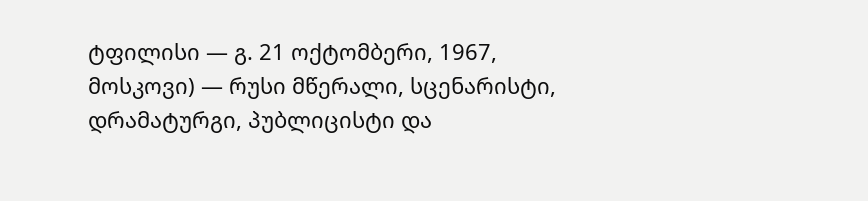ტფილისი — გ. 21 ოქტომბერი, 1967, მოსკოვი) — რუსი მწერალი, სცენარისტი, დრამატურგი, პუბლიცისტი და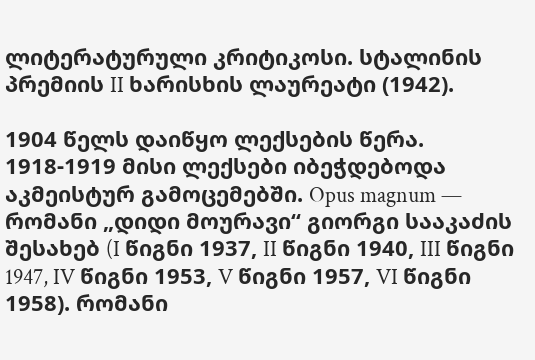ლიტერატურული კრიტიკოსი. სტალინის პრემიის II ხარისხის ლაურეატი (1942).

1904 წელს დაიწყო ლექსების წერა. 1918-1919 მისი ლექსები იბეჭდებოდა აკმეისტურ გამოცემებში. Opus magnum — რომანი „დიდი მოურავი“ გიორგი სააკაძის შესახებ (I წიგნი 1937, II წიგნი 1940, III წიგნი 1947, IV წიგნი 1953, V წიგნი 1957, VI წიგნი 1958). რომანი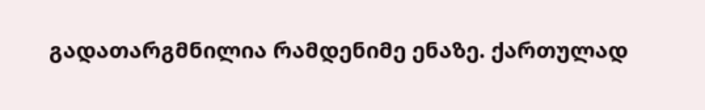გადათარგმნილია რამდენიმე ენაზე. ქართულად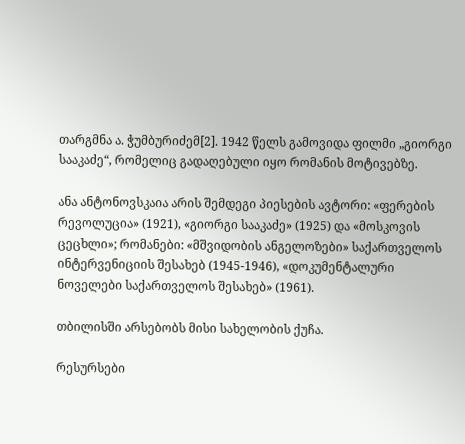თარგმნა ა. ჭუმბურიძემ[2]. 1942 წელს გამოვიდა ფილმი „გიორგი სააკაძე“, რომელიც გადაღებული იყო რომანის მოტივებზე.

ანა ანტონოვსკაია არის შემდეგი პიესების ავტორი: «ფერების რევოლუცია» (1921), «გიორგი სააკაძე» (1925) და «მოსკოვის ცეცხლი»; რომანები: «მშვიდობის ანგელოზები» საქართველოს ინტერვენიციის შესახებ (1945-1946), «დოკუმენტალური ნოველები საქართველოს შესახებ» (1961).

თბილისში არსებობს მისი სახელობის ქუჩა.

რესურსები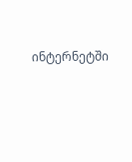ინტერნეტში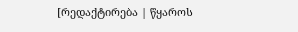[რედაქტირება | წყაროს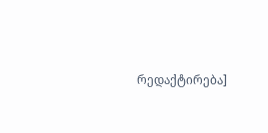რედაქტირება]